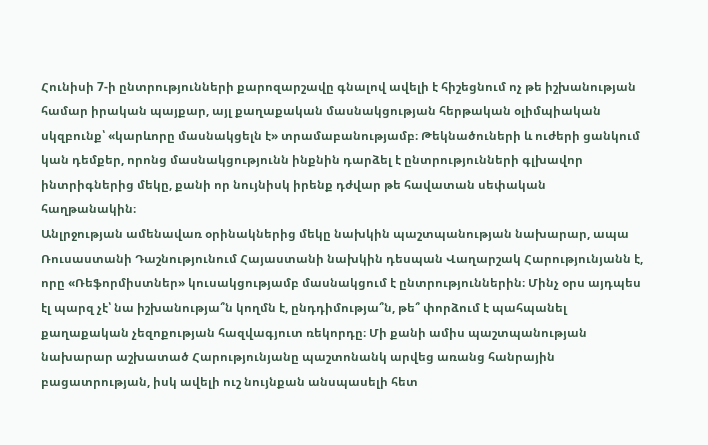Հունիսի 7-ի ընտրությունների քարոզարշավը գնալով ավելի է հիշեցնում ոչ թե իշխանության համար իրական պայքար, այլ քաղաքական մասնակցության հերթական օլիմպիական սկզբունք՝ «կարևորը մասնակցելն է» տրամաբանությամբ։ Թեկնածուների և ուժերի ցանկում կան դեմքեր, որոնց մասնակցությունն ինքնին դարձել է ընտրությունների գլխավոր ինտրիգներից մեկը, քանի որ նույնիսկ իրենք դժվար թե հավատան սեփական հաղթանակին։
Անլրջության ամենավառ օրինակներից մեկը նախկին պաշտպանության նախարար, ապա Ռուսաստանի Դաշնությունում Հայաստանի նախկին դեսպան Վաղարշակ Հարությունյանն է, որը «Ռեֆորմիստներ» կուսակցությամբ մասնակցում է ընտրություններին։ Մինչ օրս այդպես էլ պարզ չէ՝ նա իշխանությա՞ն կողմն է, ընդդիմությա՞ն, թե՞ փորձում է պահպանել քաղաքական չեզոքության հազվագյուտ ռեկորդը։ Մի քանի ամիս պաշտպանության նախարար աշխատած Հարությունյանը պաշտոնանկ արվեց առանց հանրային բացատրության, իսկ ավելի ուշ նույնքան անսպասելի հետ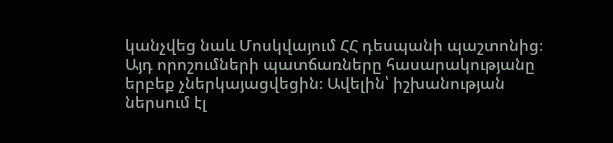կանչվեց նաև Մոսկվայում ՀՀ դեսպանի պաշտոնից։ Այդ որոշումների պատճառները հասարակությանը երբեք չներկայացվեցին։ Ավելին՝ իշխանության ներսում էլ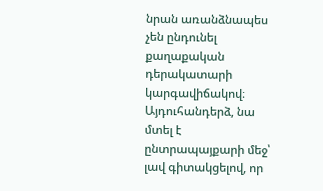նրան առանձնապես չեն ընդունել քաղաքական դերակատարի կարգավիճակով։ Այդուհանդերձ, նա մտել է ընտրապայքարի մեջ՝ լավ գիտակցելով, որ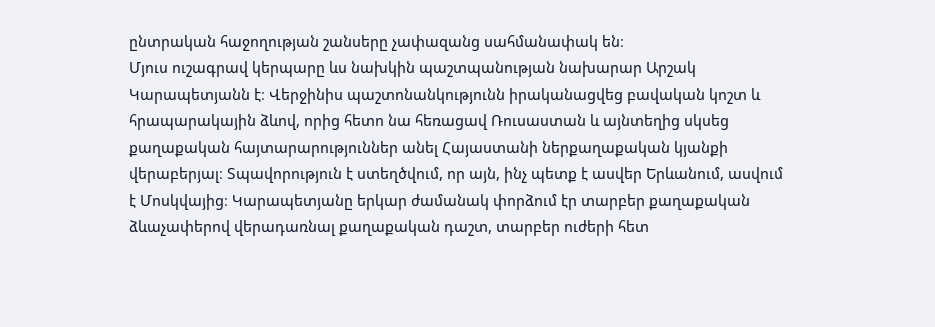ընտրական հաջողության շանսերը չափազանց սահմանափակ են։
Մյուս ուշագրավ կերպարը ևս նախկին պաշտպանության նախարար Արշակ Կարապետյանն է։ Վերջինիս պաշտոնանկությունն իրականացվեց բավական կոշտ և հրապարակային ձևով, որից հետո նա հեռացավ Ռուսաստան և այնտեղից սկսեց քաղաքական հայտարարություններ անել Հայաստանի ներքաղաքական կյանքի վերաբերյալ։ Տպավորություն է ստեղծվում, որ այն, ինչ պետք է ասվեր Երևանում, ասվում է Մոսկվայից։ Կարապետյանը երկար ժամանակ փորձում էր տարբեր քաղաքական ձևաչափերով վերադառնալ քաղաքական դաշտ, տարբեր ուժերի հետ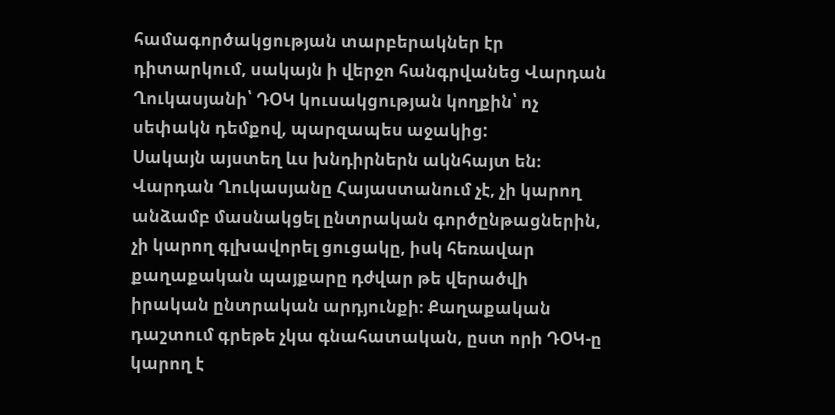համագործակցության տարբերակներ էր դիտարկում, սակայն ի վերջո հանգրվանեց Վարդան Ղուկասյանի՝ ԴՕԿ կուսակցության կողքին՝ ոչ սեփակն դեմքով, պարզապես աջակից:
Սակայն այստեղ ևս խնդիրներն ակնհայտ են։ Վարդան Ղուկասյանը Հայաստանում չէ, չի կարող անձամբ մասնակցել ընտրական գործընթացներին, չի կարող գլխավորել ցուցակը, իսկ հեռավար քաղաքական պայքարը դժվար թե վերածվի իրական ընտրական արդյունքի։ Քաղաքական դաշտում գրեթե չկա գնահատական, ըստ որի ԴՕԿ-ը կարող է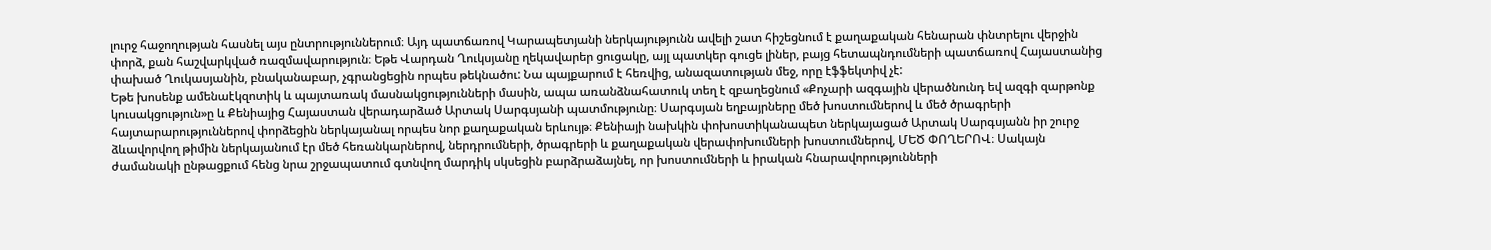լուրջ հաջողության հասնել այս ընտրություններում։ Այդ պատճառով Կարապետյանի ներկայությունն ավելի շատ հիշեցնում է քաղաքական հենարան փնտրելու վերջին փորձ, քան հաշվարկված ռազմավարություն։ Եթե Վարդան Ղուկսյանը ղեկավարեր ցուցակը, այլ պատկեր գուցե լիներ, բայց հետապնդումների պատճառով Հայաստանից փախած Ղուկասյանին, բնականաբար, չգրանցեցին որպես թեկնածու: Նա պայքարում է հեռվից, անազատության մեջ, որը էֆֆեկտիվ չէ:
Եթե խոսենք ամենաէկզոտիկ և պայտառակ մասնակցությունների մասին, ապա առանձնահատուկ տեղ է զբաղեցնում «Քոչարի ազգային վերածնունդ եվ ազգի զարթոնք կուսակցություն»ը և Քենիայից Հայաստան վերադարձած Արտակ Սարգսյանի պատմությունը։ Սարգսյան եղբայրները մեծ խոստումներով և մեծ ծրագրերի հայտարարություններով փորձեցին ներկայանալ որպես նոր քաղաքական երևույթ։ Քենիայի նախկին փոխոստիկանապետ ներկայացած Արտակ Սարգսյանն իր շուրջ ձևավորվող թիմին ներկայանում էր մեծ հեռանկարներով, ներդրումների, ծրագրերի և քաղաքական վերափոխումների խոստումներով, ՄԵԾ ՓՈՂԵՐՈՎ։ Սակայն ժամանակի ընթացքում հենց նրա շրջապատում գտնվող մարդիկ սկսեցին բարձրաձայնել, որ խոստումների և իրական հնարավորությունների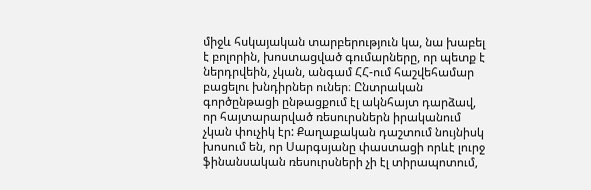միջև հսկայական տարբերություն կա, նա խաբել է բոլորին, խոստացված գումարները, որ պետք է ներդրվեին, չկան, անգամ ՀՀ-ում հաշվեհամար բացելու խնդիրներ ուներ։ Ընտրական գործընթացի ընթացքում էլ ակնհայտ դարձավ, որ հայտարարված ռեսուրսներն իրականում չկան փուչիկ էր: Քաղաքական դաշտում նույնիսկ խոսում են, որ Սարգսյանը փաստացի որևէ լուրջ ֆինանսական ռեսուրսների չի էլ տիրապոտում,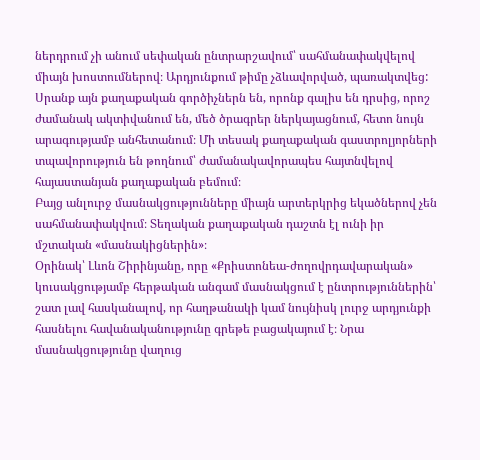ներդրում չի անում սեփական ընտրարշավում՝ սահմանափակվելով միայն խոստումներով։ Արդյունքում թիմը չձևավորված, պառակտվեց:
Սրանք այն քաղաքական գործիչներն են, որոնք գալիս են դրսից, որոշ ժամանակ ակտիվանում են, մեծ ծրագրեր ներկայացնում, հետո նույն արագությամբ անհետանում։ Մի տեսակ քաղաքական գաստրոլյորների տպավորություն են թողնում՝ ժամանակավորապես հայտնվելով հայաստանյան քաղաքական բեմում։
Բայց անլուրջ մասնակցությունները միայն արտերկրից եկածներով չեն սահմանափակվում։ Տեղական քաղաքական դաշտն էլ ունի իր մշտական «մասնակիցներին»։
Օրինակ՝ Լևոն Շիրինյանը, որը «Քրիստոնեա-ժողովրդավարական» կուսակցությամբ հերթական անգամ մասնակցում է ընտրություններին՝ շատ լավ հասկանալով, որ հաղթանակի կամ նույնիսկ լուրջ արդյունքի հասնելու հավանականությունը գրեթե բացակայում է։ Նրա մասնակցությունը վաղուց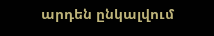արդեն ընկալվում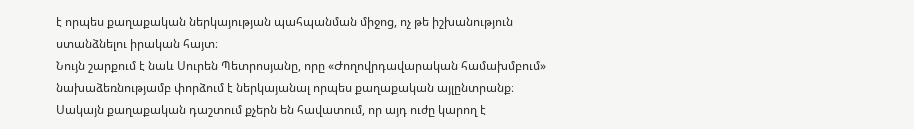է որպես քաղաքական ներկայության պահպանման միջոց, ոչ թե իշխանություն ստանձնելու իրական հայտ։
Նույն շարքում է նաև Սուրեն Պետրոսյանը, որը «Ժողովրդավարական համախմբում» նախաձեռնությամբ փորձում է ներկայանալ որպես քաղաքական այլընտրանք։ Սակայն քաղաքական դաշտում քչերն են հավատում, որ այդ ուժը կարող է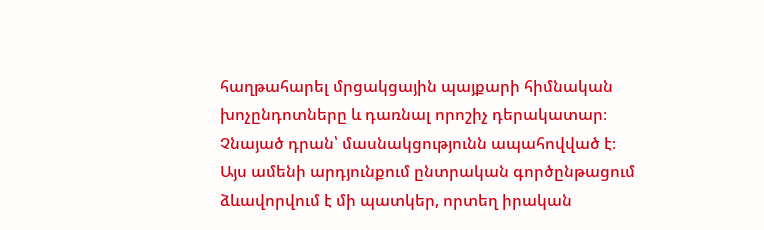հաղթահարել մրցակցային պայքարի հիմնական խոչընդոտները և դառնալ որոշիչ դերակատար։ Չնայած դրան՝ մասնակցությունն ապահովված է։
Այս ամենի արդյունքում ընտրական գործընթացում ձևավորվում է մի պատկեր, որտեղ իրական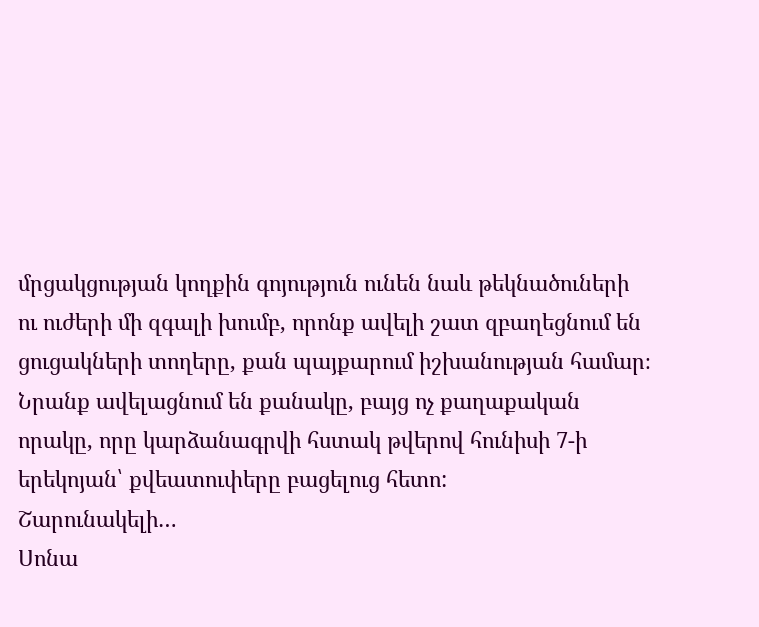մրցակցության կողքին գոյություն ունեն նաև թեկնածուների ու ուժերի մի զգալի խումբ, որոնք ավելի շատ զբաղեցնում են ցուցակների տողերը, քան պայքարում իշխանության համար։ Նրանք ավելացնում են քանակը, բայց ոչ քաղաքական որակը, որը կարձանագրվի հստակ թվերով հունիսի 7-ի երեկոյան՝ քվեատուփերը բացելուց հետո:
Շարունակելի…
Սոնա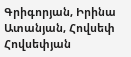Գրիգորյան, Իրինա Ատանյան, Հովսեփ Հովսեփյան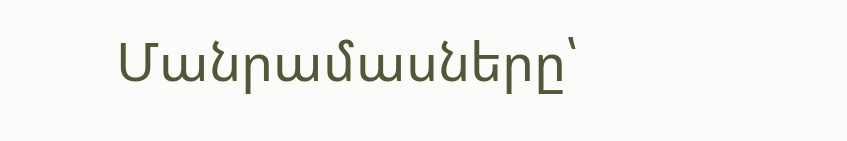Մանրամասները՝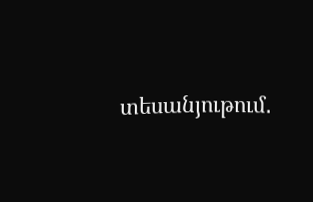տեսանյութում․